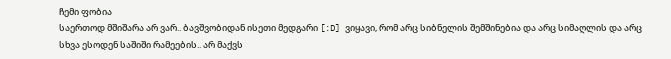ჩემი ფობია
საერთოდ მშიშარა არ ვარ.. ბავშვობიდან ისეთი მედგარი [:D] ვიყავი, რომ არც სიბნელის შემშინებია და არც სიმაღლის და არც სხვა ესოდენ საშიში რამეების.. არ მაქვს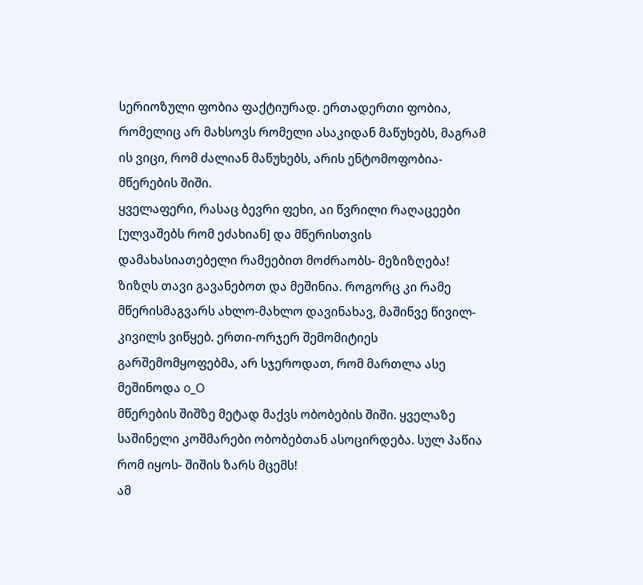სერიოზული ფობია ფაქტიურად. ერთადერთი ფობია, რომელიც არ მახსოვს რომელი ასაკიდან მაწუხებს, მაგრამ ის ვიცი, რომ ძალიან მაწუხებს, არის ენტომოფობია-მწერების შიში.
ყველაფერი, რასაც ბევრი ფეხი, აი წვრილი რაღაცეები [ულვაშებს რომ ეძახიან] და მწერისთვის დამახასიათებელი რამეებით მოძრაობს- მეზიზღება! ზიზღს თავი გავანებოთ და მეშინია. როგორც კი რამე მწერისმაგვარს ახლო-მახლო დავინახავ, მაშინვე წივილ-კივილს ვიწყებ. ერთი-ორჯერ შემომიტიეს გარშემომყოფებმა, არ სჯეროდათ, რომ მართლა ასე მეშინოდა o_O
მწერების შიშზე მეტად მაქვს ობობების შიში. ყველაზე საშინელი კოშმარები ობობებთან ასოცირდება. სულ პაწია რომ იყოს- შიშის ზარს მცემს!
ამ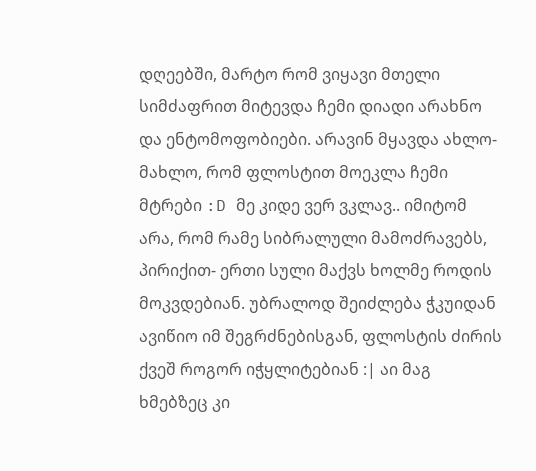დღეებში, მარტო რომ ვიყავი მთელი სიმძაფრით მიტევდა ჩემი დიადი არახნო და ენტომოფობიები. არავინ მყავდა ახლო-მახლო, რომ ფლოსტით მოეკლა ჩემი მტრები :D მე კიდე ვერ ვკლავ.. იმიტომ არა, რომ რამე სიბრალული მამოძრავებს, პირიქით- ერთი სული მაქვს ხოლმე როდის მოკვდებიან. უბრალოდ შეიძლება ჭკუიდან ავიწიო იმ შეგრძნებისგან, ფლოსტის ძირის ქვეშ როგორ იჭყლიტებიან :| აი მაგ ხმებზეც კი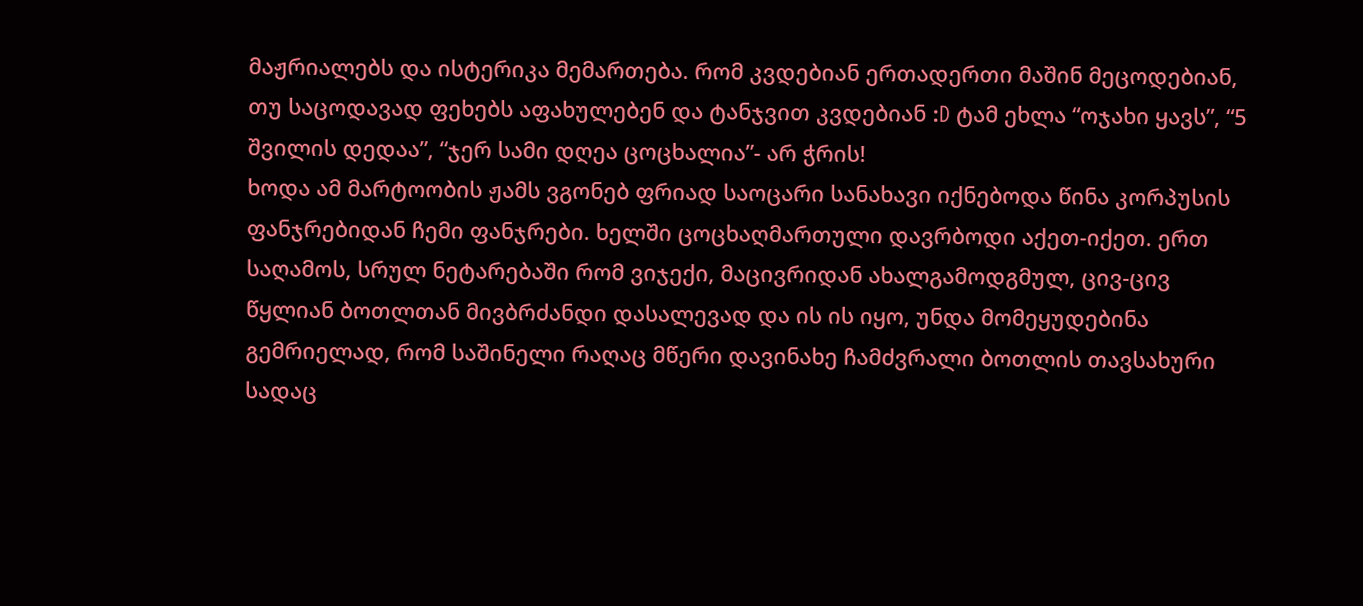მაჟრიალებს და ისტერიკა მემართება. რომ კვდებიან ერთადერთი მაშინ მეცოდებიან, თუ საცოდავად ფეხებს აფახულებენ და ტანჯვით კვდებიან :D ტამ ეხლა “ოჯახი ყავს”, “5 შვილის დედაა”, “ჯერ სამი დღეა ცოცხალია”- არ ჭრის!
ხოდა ამ მარტოობის ჟამს ვგონებ ფრიად საოცარი სანახავი იქნებოდა წინა კორპუსის ფანჯრებიდან ჩემი ფანჯრები. ხელში ცოცხაღმართული დავრბოდი აქეთ-იქეთ. ერთ საღამოს, სრულ ნეტარებაში რომ ვიჯექი, მაცივრიდან ახალგამოდგმულ, ცივ-ცივ წყლიან ბოთლთან მივბრძანდი დასალევად და ის ის იყო, უნდა მომეყუდებინა გემრიელად, რომ საშინელი რაღაც მწერი დავინახე ჩამძვრალი ბოთლის თავსახური სადაც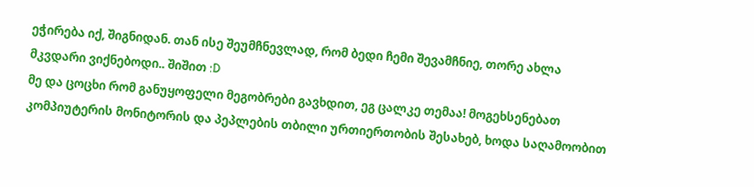ეჭირება იქ, შიგნიდან. თან ისე შეუმჩნევლად, რომ ბედი ჩემი შევამჩნიე, თორე ახლა მკვდარი ვიქნებოდი.. შიშით :D
მე და ცოცხი რომ განუყოფელი მეგობრები გავხდით, ეგ ცალკე თემაა! მოგეხსენებათ კომპიუტერის მონიტორის და პეპლების თბილი ურთიერთობის შესახებ, ხოდა საღამოობით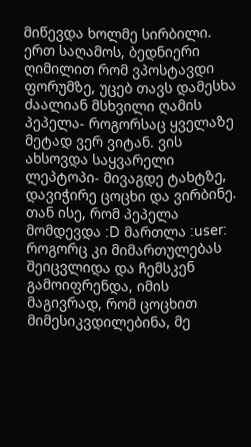მიწევდა ხოლმე სირბილი. ერთ საღამოს, ბედნიერი ღიმილით რომ ვპოსტავდი ფორუმზე, უცებ თავს დამესხა ძაალიან მსხვილი ღამის პეპელა- როგორსაც ყველაზე მეტად ვერ ვიტან. ვის ახსოვდა საყვარელი ლეპტოპი- მივაგდე ტახტზე, დავიჭირე ცოცხი და ვირბინე. თან ისე, რომ პეპელა მომდევდა :D მართლა :user: როგორც კი მიმართულებას შეიცვლიდა და ჩემსკენ გამოიფრენდა, იმის მაგივრად, რომ ცოცხით მიმესიკვდილებინა, მე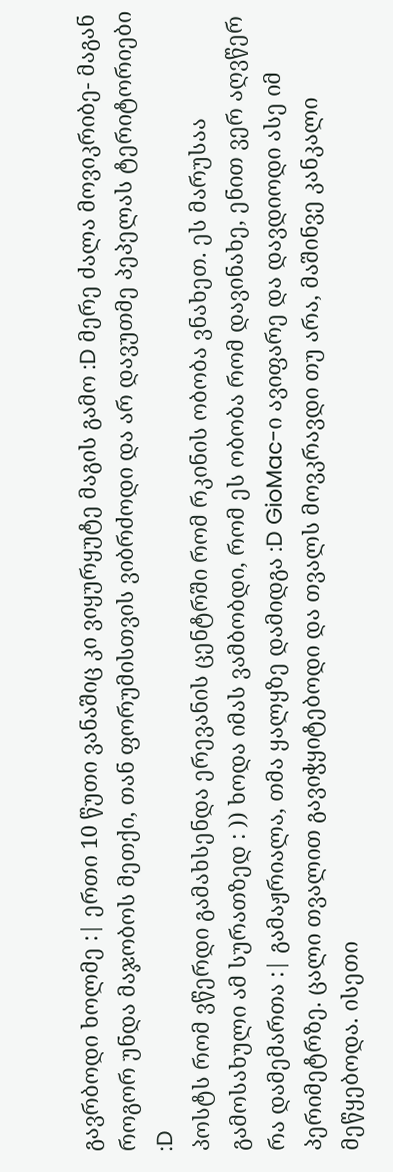გავრბოდი ხოლმე :| ერთი 10 წუთი ვანაშიც კი ვიყურყუტე მაგის გამო :D მერე ძალა მოვიკრიბე- მაგან როგორ უნდა მაჯობოს მეთქი, თან ფორუმისთვის ვიბრძოდი და არ დავუთმე პეპელას ტერიტორიები :D
პოსტს რომ ვწერდი გამახსენდა ერევანის ცენტრში რომ რკინის ობობა ვნახეთ. ეს მარუსაა გამოსახული ამ სურათზედ : )) ხოდა იმას ვამბობდი, რომ ეს ობობა რომ დავინახე, ენით ვერ აღვწერ რა დამემართა :| გამაჟრიალა, თმა ყალყზე დამიდგა :D GioMac-ი ავიფარე და დავდიოდი ასე იმ პერიმეტრზე. ცალი თვალით გავიჭყიტებოდი და თვალს მოვკრავდი თუ არა, მაშინვე კანკალი მეწყებოდა. ისეთი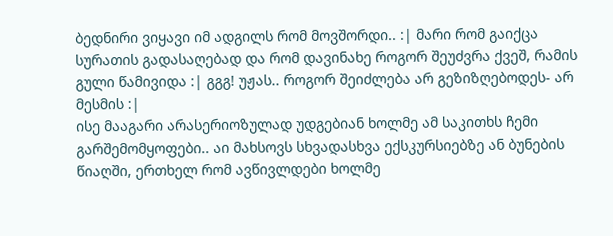ბედნირი ვიყავი იმ ადგილს რომ მოვშორდი.. :| მარი რომ გაიქცა სურათის გადასაღებად და რომ დავინახე როგორ შეუძვრა ქვეშ, რამის გული წამივიდა :| გგგ! უჟას.. როგორ შეიძლება არ გეზიზღებოდეს- არ მესმის :|
ისე მააგარი არასერიოზულად უდგებიან ხოლმე ამ საკითხს ჩემი გარშემომყოფები.. აი მახსოვს სხვადასხვა ექსკურსიებზე ან ბუნების წიაღში, ერთხელ რომ ავწივლდები ხოლმე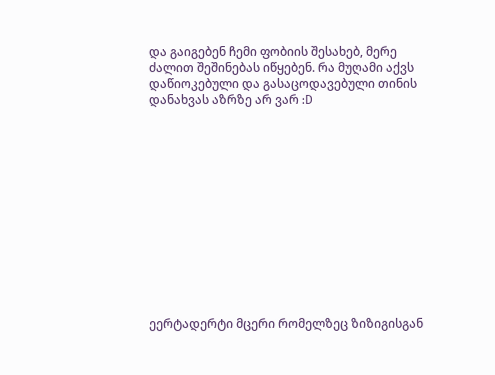და გაიგებენ ჩემი ფობიის შესახებ, მერე ძალით შეშინებას იწყებენ. რა მუღამი აქვს დაწიოკებული და გასაცოდავებული თინის დანახვას აზრზე არ ვარ :D













ეერტადერტი მცერი რომელზეც ზიზიგისგან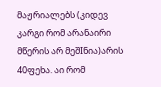მაჟრიალებს (კიდევ კარგი რომ არანაირი მწერის არ მეშIნია)არის 40ფეხა. აი რომ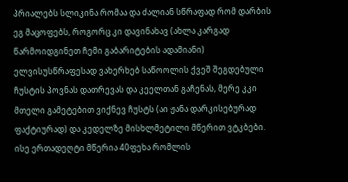პრიალებს სლიკინა რომაა და ძალიან სწრაფად რომ დარბის ეგ მაცოფებს, როგორც კი დავინახავ (ახლა კარგად წარმოიდგინეთ ჩემი გაბარიტების ადამიანი) ელვისუსწრაფესად ვახერხებ საწოოლის ქვეშ შეგდებული ჩუსტის პოვნას დათრევას და კეელთან გაჩენას, მერე კკი მთელი გამეტებით ვიქნევ ჩუსტს (აი ჟანა დარკისებურად ფაქტიურად) და კედელზე მისხლმეტილი მწერით ვტკბები.
ისე ერთადეღტი მწერია 40ფეხა რომლის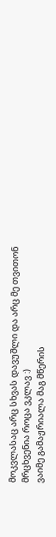მოკვლასაც არც სხვას დავუშლი და არც მე თვითონ მრცხვენია როცა ვკლავ :)
ვაიმე გამაჟრიალა მაგ მწერის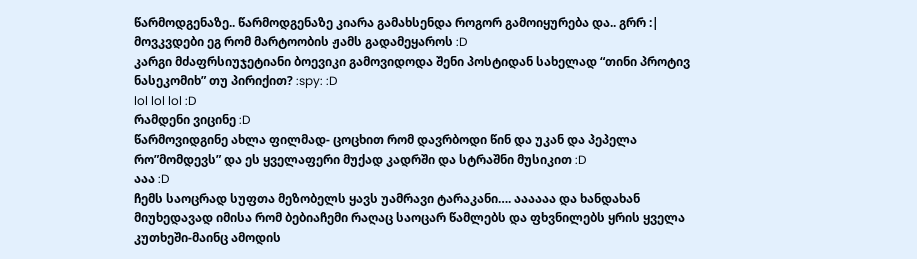წარმოდგენაზე.. წარმოდგენაზე კიარა გამახსენდა როგორ გამოიყურება და.. გრრ :|
მოვკვდები ეგ რომ მარტოობის ჟამს გადამეყაროს :D
კარგი მძაფრსიუჯეტიანი ბოევიკი გამოვიდოდა შენი პოსტიდან სახელად “თინი პროტივ ნასეკომიხ” თუ პირიქით? :spy: :D
lol lol lol :D
რამდენი ვიცინე :D
წარმოვიდგინე ახლა ფილმად- ცოცხით რომ დავრბოდი წინ და უკან და პეპელა რო”მომდევს” და ეს ყველაფერი მუქად კადრში და სტრაშნი მუსიკით :D
ააა :D
ჩემს საოცრად სუფთა მეზობელს ყავს უამრავი ტარაკანი…. აააააა და ხანდახან მიუხედავად იმისა რომ ბებიაჩემი რაღაც საოცარ წამლებს და ფხვნილებს ყრის ყველა კუთხეში-მაინც ამოდის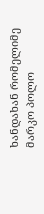ხანდახან რომელიმე მარკო პოლო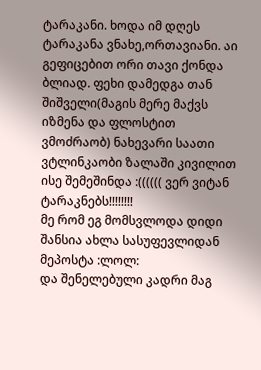ტარაკანი. ხოდა იმ დღეს ტარაკანა ვნახე,ორთავიანი. აი გეფიცებით ორი თავი ქონდა ბლიად. ფეხი დამედგა თან შიშველი(მაგის მერე მაქვს იზმენა და ფლოსტით ვმოძრაობ) ნახევარი საათი ვტლინკაობი ზალაში კივილით ისე შემეშინდა :(((((( ვერ ვიტან ტარაკნებს!!!!!!!!
მე რომ ეგ მომსვლოდა დიდი შანსია ახლა სასუფევლიდან მეპოსტა :ლოლ:
და შენელებული კადრი მაგ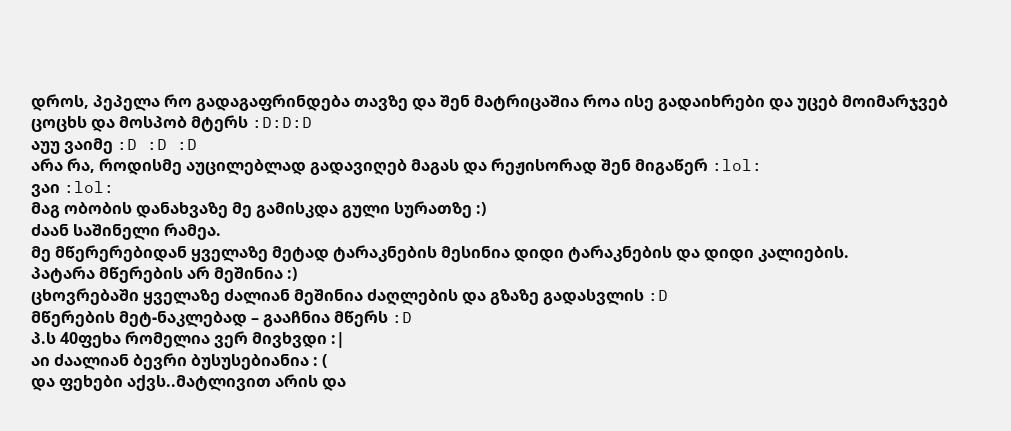დროს, პეპელა რო გადაგაფრინდება თავზე და შენ მატრიცაშია როა ისე გადაიხრები და უცებ მოიმარჯვებ ცოცხს და მოსპობ მტერს :D:D:D
აუუ ვაიმე :D :D :D
არა რა, როდისმე აუცილებლად გადავიღებ მაგას და რეჟისორად შენ მიგაწერ :lol:
ვაი :lol:
მაგ ობობის დანახვაზე მე გამისკდა გული სურათზე :)
ძაან საშინელი რამეა.
მე მწერერებიდან ყველაზე მეტად ტარაკნების მესინია დიდი ტარაკნების და დიდი კალიების.
პატარა მწერების არ მეშინია :)
ცხოვრებაში ყველაზე ძალიან მეშინია ძაღლების და გზაზე გადასვლის :D
მწერების მეტ-ნაკლებად – გააჩნია მწერს :D
პ.ს 40ფეხა რომელია ვერ მივხვდი :|
აი ძაალიან ბევრი ბუსუსებიანია : (
და ფეხები აქვს..მატლივით არის და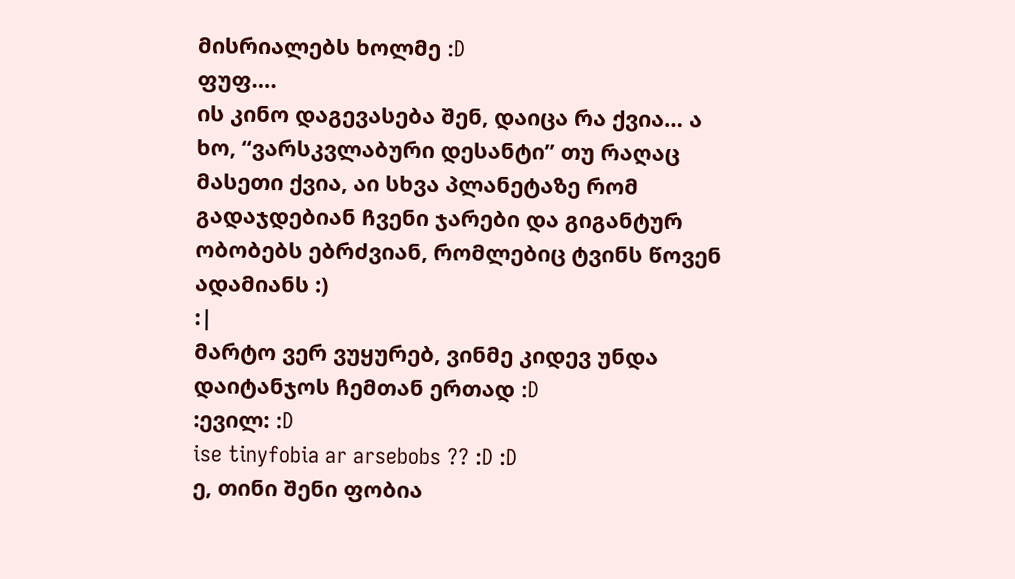მისრიალებს ხოლმე :D
ფუფ….
ის კინო დაგევასება შენ, დაიცა რა ქვია… ა ხო, “ვარსკვლაბური დესანტი” თუ რაღაც მასეთი ქვია, აი სხვა პლანეტაზე რომ გადაჯდებიან ჩვენი ჯარები და გიგანტურ ობობებს ებრძვიან, რომლებიც ტვინს წოვენ ადამიანს :)
:|
მარტო ვერ ვუყურებ, ვინმე კიდევ უნდა დაიტანჯოს ჩემთან ერთად :D
:ევილ: :D
ise tinyfobia ar arsebobs ?? :D :D
ე, თინი შენი ფობია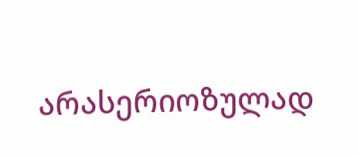არასერიოზულად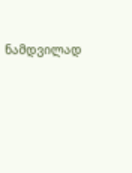ნამდვილად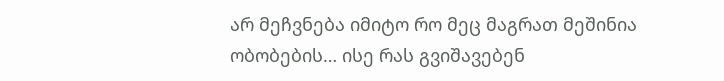არ მეჩვნება იმიტო რო მეც მაგრათ მეშინია ობობების… ისე რას გვიშავებენ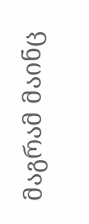მაგრამ მაინც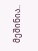მეშინია..